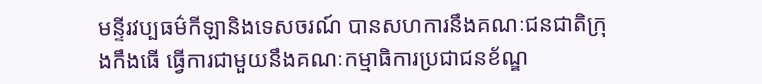មន្ទីរវប្បធម៌កីឡានិងទេសចរណ៍ បានសហការនឹងគណៈជនជាតិក្រុងកឹងធើ ធ្វើការជាមួយនឹងគណៈកម្មាធិការប្រជាជនខ័ណ្ឌ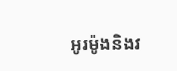អូរម៉ូងនិងវ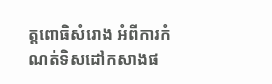ត្តពោធិសំរោង អំពីការកំណត់ទិសដៅកសាងផ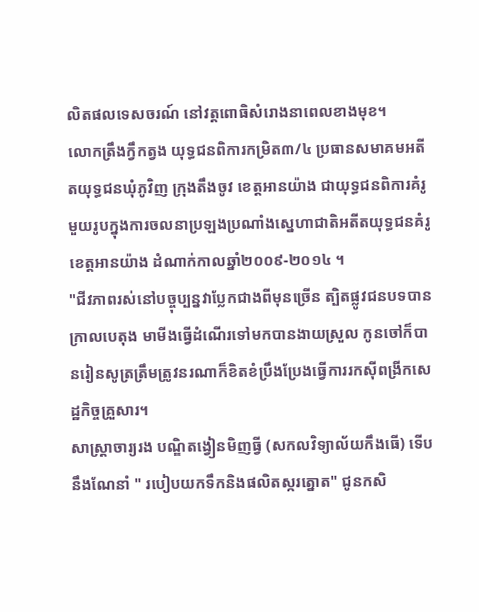លិតផលទេសចរណ៍ នៅវត្តពោធិសំរោងនាពេលខាងមុខ។
លោកត្រឹងក្វឹកត្វង យុទ្ធជនពិការកម្រិត៣/៤ ប្រធានសមាគមអតីតយុទ្ធជនឃុំភូវិញ ក្រុងតឹងចូវ ខេត្តអានយ៉ាង ជាយុទ្ធជនពិការគំរូមួយរូបក្នុងការចលនាប្រឡងប្រណាំងស្នេហាជាតិអតីតយុទ្ធជនគំរូ ខេត្តអានយ៉ាង ដំណាក់កាលឆ្នាំ២០០៩-២០១៤ ។
"ជីវភាពរស់នៅបច្ចុប្បន្នវាប្លែកជាងពីមុនច្រើន ត្បិតផ្លូវជនបទបានក្រាលបេតុង មាមីងធ្វើដំណើរទៅមកបានងាយស្រួល កូនចៅក៏បានរៀនសូត្រត្រឹមត្រូវនរណាក៏ខិតខំប្រឹងប្រែងធ្វើការរកស៊ីពង្រីកសេដ្ឋកិច្ចគ្រួសារ។
សាស្រ្តាចារ្យរង បណ្ឌិតង្វៀនមិញធ្វី (សកលវិទ្យាល័យកឹងធើ) ទើបនឹងណែនាំ " របៀបយកទឹកនិងផលិតស្ករត្នោត" ជូនកសិ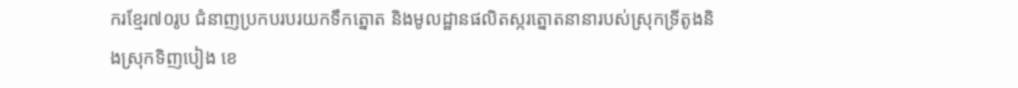ករខ្មែរ៧០រូប ជំនាញប្រកបរបរយកទឹកត្នោត និងមូលដ្ឋានផលិតស្ករត្នោតនានារបស់ស្រុកទ្រីតូងនិងស្រុកទិញបៀង ខេ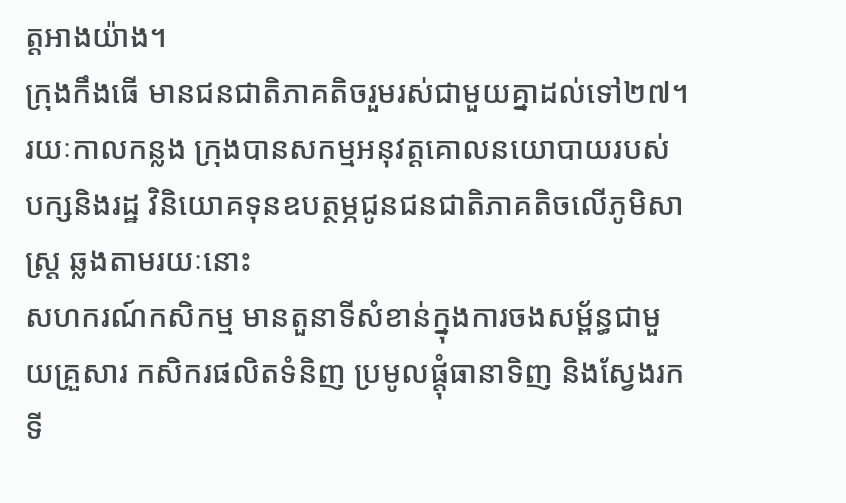ត្តអាងយ៉ាង។
ក្រុងកឹងធើ មានជនជាតិភាគតិចរួមរស់ជាមួយគ្នាដល់ទៅ២៧។ រយៈកាលកន្លង ក្រុងបានសកម្មអនុវត្តគោលនយោបាយរបស់បក្សនិងរដ្ឋ វិនិយោគទុនឧបត្ថម្ភជូនជនជាតិភាគតិចលើភូមិសាស្រ្ត ឆ្លងតាមរយៈនោះ
សហករណ៍កសិកម្ម មានតួនាទីសំខាន់ក្នុងការចងសម្ព័ន្ធជាមួយគ្រួសារ កសិករផលិតទំនិញ ប្រមូលផ្តុំធានាទិញ និងស្វែងរកទី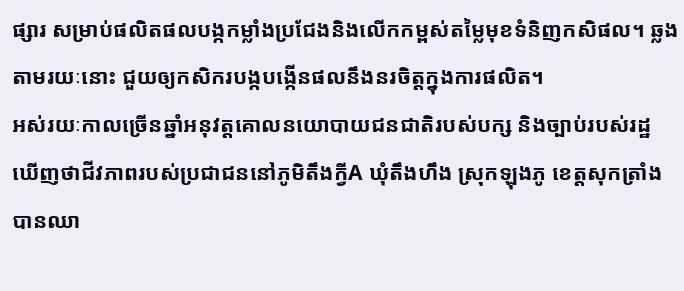ផ្សារ សម្រាប់ផលិតផលបង្កកម្លាំងប្រជែងនិងលើកកម្ពស់តម្លៃមុខទំនិញកសិផល។ ឆ្លងតាមរយៈនោះ ជួយឲ្យកសិករបង្កបង្កើនផលនឹងនរចិត្តក្នុងការផលិត។
អស់រយៈកាលច្រើនឆ្នាំអនុវត្តគោលនយោបាយជនជាតិរបស់បក្ស និងច្បាប់របស់រដ្ឋ ឃើញថាជីវភាពរបស់ប្រជាជននៅភូមិតឹងក្វីA ឃុំតឹងហឹង ស្រុកឡុងភូ ខេត្តសុកត្រាំង បានឈា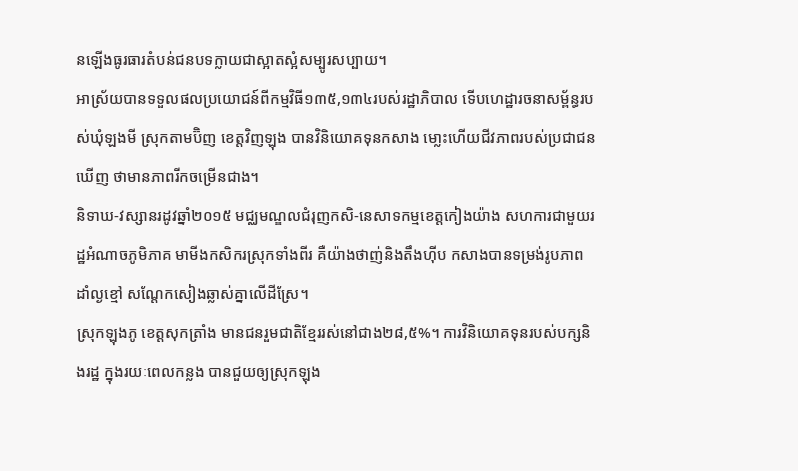នឡើងធូរធារតំបន់ជនបទក្លាយជាស្អាតស្អំសម្បូរសប្បាយ។
អាស្រ័យបានទទួលផលប្រយោជន៍ពីកម្មវិធី១៣៥,១៣៤របស់រដ្ឋាភិបាល ទើបហេដ្ឋារចនាសម្ព័ន្ធរបស់ឃុំឡងមី ស្រុកតាមប៊ិញ ខេត្តវិញឡុង បានវិនិយោគទុនកសាង មោ្លះហេីយជីវភាពរបស់ប្រជាជនឃេីញ ថាមានភាពរីកចម្រើនជាង។
និទាឃ-វស្សានរដូវឆ្នាំ២០១៥ មជ្ឈមណ្ឌលជំរុញកសិ-នេសាទកម្មខេត្តកៀងយ៉ាង សហការជាមួយរដ្ឋអំណាចភូមិភាគ មាមីងកសិករស្រុកទាំងពីរ គឺយ៉ាងថាញ់និងតឹងហ៊ីប កសាងបានទម្រង់រូបភាពដាំល្ងខ្មៅ សណ្តែកសៀងឆ្លាស់គ្នាលើដីស្រែ។
ស្រុកឡុងភូ ខេត្តសុកត្រាំង មានជនរួមជាតិខ្មែររស់នៅជាង២៨,៥%។ ការវិនិយោគទុនរបស់បក្សនិងរដ្ឋ ក្នុងរយៈពេលកន្លង បានជួយឲ្យស្រុកឡុង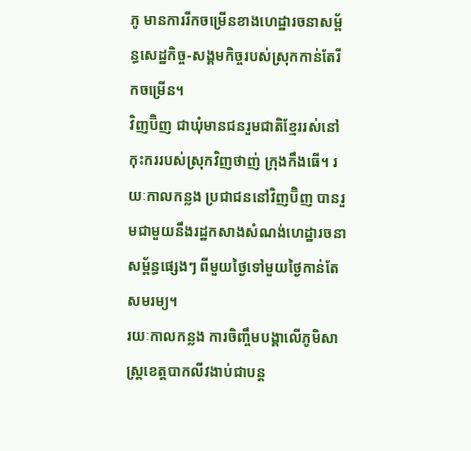ភូ មានការរីកចម្រើនខាងហេដ្ឋារចនាសម័្ពន្ធសេដ្ឋកិច្ច-សង្គមកិច្ចរបស់ស្រុកកាន់តែរីកចម្រើន។
វិញប៊ិញ ជាឃុំមានជនរួមជាតិខ្មែររស់នៅកុះកររបស់ស្រុកវិញថាញ់ ក្រុងកឹងធើ។ រយៈកាលកន្លង ប្រជាជននៅវិញប៊ិញ បានរួមជាមួយនឹងរដ្ឋកសាងសំណង់ហេដ្ឋារចនាសម្ព័ន្ធផ្សេងៗ ពីមួយថ្ងៃទៅមួយថ្ងៃកាន់តែសមរម្យ។
រយៈកាលកន្លង ការចិញ្ចឹមបង្គាលើភូមិសាស្រ្តខេត្តបាកលីវងាប់ជាបន្ត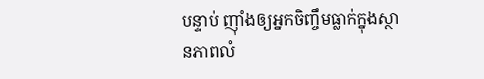បន្ទាប់ ញុាំងឲ្យអ្នកចិញ្ចឹមធ្លាក់ក្នុងស្ថានភាពលំ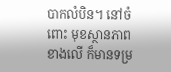បាកលំបិន។ នៅចំពោះ មុខស្ថានភាពខាងលើ ក៏មានទម្រ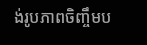ង់រូបភាពចិញ្ចឹមប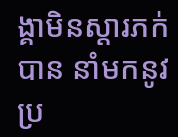ង្គាមិនស្តារភក់បាន នាំមកនូវប្រ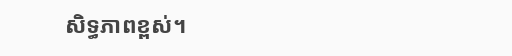សិទ្ធភាពខ្ពស់។